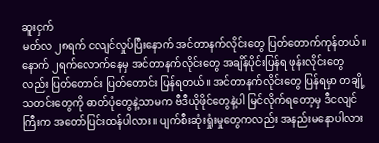ဆူးငှက်
မတ်လ ၂၈ရက် ငလျင်လှုပ်ပြီးနောက် အင်တာနက်လိုင်းတွေ ပြတ်တောက်ကုန်တယ်။ နောက် ၂ရက်လောက်နေမှ အင်တာနက်လိုင်းတွေ အချိန်ပိုင်းပြန်ရ ဖုန်းလိုင်းတွေလည်း ပြတ်တောင်း ပြတ်တောင်း ပြန်ရတယ်။ အင်တာနက်လိုင်းတွေ ပြန်ရမှာ တချို့သတင်းတွေကို ဓာတ်ပုံတွေနဲ့သာမက ဗီဒီယိုဖိုင်တွေနဲ့ပါ မြင်လိုက်ရတော့မှ ဒီငလျင်ကြီးက အတော်ပြင်းထန်ပါလား။ ပျက်စီးဆုံးရှုံးမှုတွေကလည်း အနည်းမနောပါလား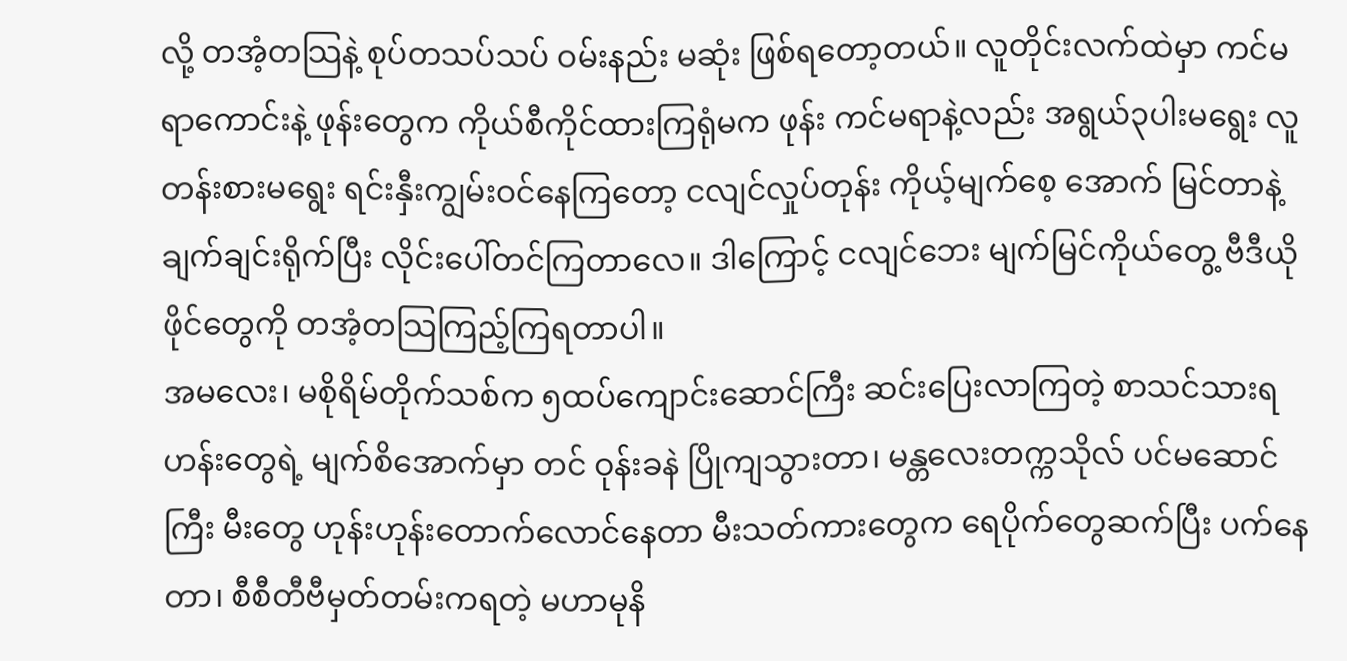လို့ တအံ့တသြနဲ့ စုပ်တသပ်သပ် ဝမ်းနည်း မဆုံး ဖြစ်ရတော့တယ်။ လူတိုင်းလက်ထဲမှာ ကင်မရာကောင်းနဲ့ ဖုန်းတွေက ကိုယ်စီကိုင်ထားကြရုံမက ဖုန်း ကင်မရာနဲ့လည်း အရွယ်၃ပါးမရွေး လူတန်းစားမရွေး ရင်းနှီးကျွမ်းဝင်နေကြတော့ ငလျင်လှုပ်တုန်း ကိုယ့်မျက်စေ့ အောက် မြင်တာနဲ့ ချက်ချင်းရိုက်ပြီး လိုင်းပေါ်တင်ကြတာလေ။ ဒါကြောင့် ငလျင်ဘေး မျက်မြင်ကိုယ်တွေ့ ဗီဒီယိုဖိုင်တွေကို တအံ့တသြကြည့်ကြရတာပါ။
အမလေး၊ မစိုရိမ်တိုက်သစ်က ၅ထပ်ကျောင်းဆောင်ကြီး ဆင်းပြေးလာကြတဲ့ စာသင်သားရဟန်းတွေရဲ့ မျက်စိအောက်မှာ တင် ဝုန်းခနဲ ပြိုကျသွားတာ၊ မန္တလေးတက္ကသိုလ် ပင်မဆောင်ကြီး မီးတွေ ဟုန်းဟုန်းတောက်လောင်နေတာ မီးသတ်ကားတွေက ရေပိုက်တွေဆက်ပြီး ပက်နေတာ၊ စီစီတီဗီမှတ်တမ်းကရတဲ့ မဟာမုနိ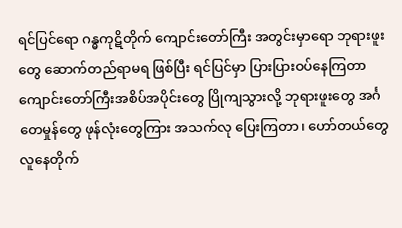ရင်ပြင်ရော ဂန္ဓကုဋိတိုက် ကျောင်းတော်ကြီး အတွင်းမှာရော ဘုရားဖူးတွေ ဆောက်တည်ရာမရ ဖြစ်ပြီး ရင်ပြင်မှာ ပြားပြားဝပ်နေကြတာ ကျောင်းတော်ကြီးအစိပ်အပိုင်းတွေ ပြိုကျသွားလို့ ဘုရားဖူးတွေ အင်္ဂတေမှုန်တွေ ဖုန်လုံးတွေကြား အသက်လု ပြေးကြတာ၊ ဟော်တယ်တွေ လူနေတိုက်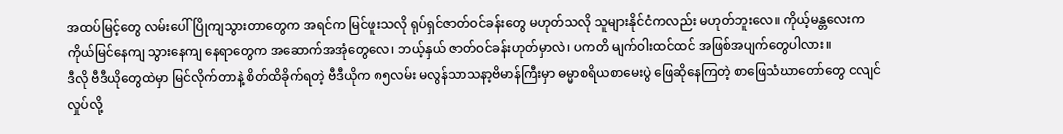အထပ်မြင့်တွေ လမ်းပေါ်ပြိုကျသွားတာတွေက အရင်က မြင်ဖူးသလို ရုပ်ရှင်ဇာတ်ဝင်ခန်းတွေ မဟုတ်သလို သူများနိုင်ငံကလည်း မဟုတ်ဘူးလေ။ ကိုယ့်မန္တလေးက ကိုယ်မြင်နေကျ သွားနေကျ နေရာတွေက အဆောက်အအုံတွေလေ၊ ဘယ့်နှယ် ဇာတ်ဝင်ခန်းဟုတ်မှာလဲ၊ ပကတိ မျက်ဝါးထင်ထင် အဖြစ်အပျက်တွေပါလား။
ဒီလို ဗီဒီယိုတွေထဲမှာ မြင်လိုက်တာနဲ့ စိတ်ထိခိုက်ရတဲ့ ဗီဒီယိုက ၈၅လမ်း မလွန်သာသနာ့ဗိမာန်ကြီးမှာ ဓမ္မာစရိယစာမေးပွဲ ဖြေဆိုနေကြတဲ့ စာဖြေသံဃာတော်တွေ ငလျင်လှုပ်လို့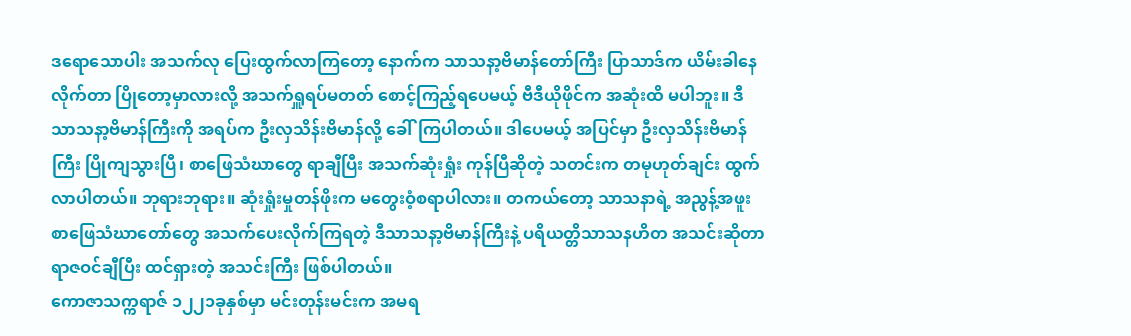ဒရောသောပါး အသက်လု ပြေးထွက်လာကြတော့ နောက်က သာသနာ့ဗိမာန်တော်ကြီး ပြာသာဒ်က ယိမ်းခါနေလိုက်တာ ပြိုတော့မှာလားလို့ အသက်ရှူရပ်မတတ် စောင့်ကြည့်ရပေမယ့် ဗီဒီယိုဖိုင်က အဆုံးထိ မပါဘူး။ ဒီသာသနာ့ဗိမာန်ကြီးကို အရပ်က ဦးလှသိန်းဗိမာန်လို့ ခေါ်ကြပါတယ်။ ဒါပေမယ့် အပြင်မှာ ဦးလှသိန်းဗိမာန်ကြီး ပြိုကျသွားပြီ၊ စာဖြေသံဃာတွေ ရာချီပြီး အသက်ဆုံးရှုံး ကုန်ပြီဆိုတဲ့ သတင်းက တမုဟုတ်ချင်း ထွက်လာပါတယ်။ ဘုရားဘုရား။ ဆုံးရှုံးမှုတန်ဖိုးက မတွေးဝံ့စရာပါလား။ တကယ်တော့ သာသနာရဲ့ အညွန့်အဖူး စာဖြေသံဃာတော်တွေ အသက်ပေးလိုက်ကြရတဲ့ ဒီသာသနာ့ဗိမာန်ကြီးနဲ့ ပရိယတ္တိသာသနဟိတ အသင်းဆိုတာ ရာဇဝင်ချီပြီး ထင်ရှားတဲ့ အသင်းကြီး ဖြစ်ပါတယ်။
ကောဇာသက္ကရာဇ် ၁၂၂၁ခုနှစ်မှာ မင်းတုန်းမင်းက အမရ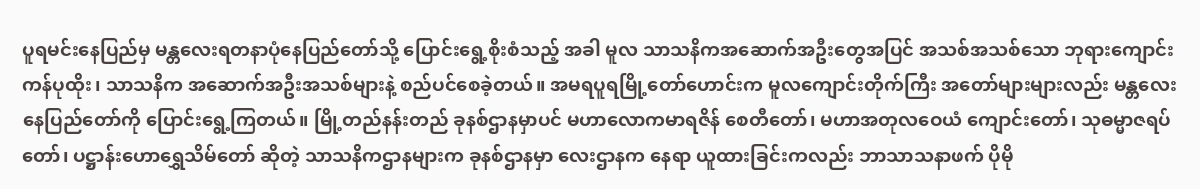ပူရမင်းနေပြည်မှ မန္တလေးရတနာပုံနေပြည်တော်သို့ ပြောင်းရွေ့စိုးစံသည့် အခါ မူလ သာသနိကအဆောက်အဦးတွေအပြင် အသစ်အသစ်သော ဘုရားကျောင်းကန်ပုထိုး၊ သာသနိက အဆောက်အဦးအသစ်များနဲ့ စည်ပင်စေခဲ့တယ်။ အမရပူရမြို့တော်ဟောင်းက မူလကျောင်းတိုက်ကြီး အတော်များများလည်း မန္တလေး နေပြည်တော်ကို ပြောင်းရွေ့ကြတယ်။ မြို့တည်နန်းတည် ခုနစ်ဌာနမှာပင် မဟာလောကမာရဇိန် စေတီတော်၊ မဟာအတုလဝေယံ ကျောင်းတော်၊ သုဓမ္မာဇရပ်တော်၊ ပဋ္ဌာန်းဟောရွှေသိမ်တော် ဆိုတဲ့ သာသနိကဌာနများက ခုနစ်ဌာနမှာ လေးဌာနက နေရာ ယူထားခြင်းကလည်း ဘာသာသနာဖက် ပိုမို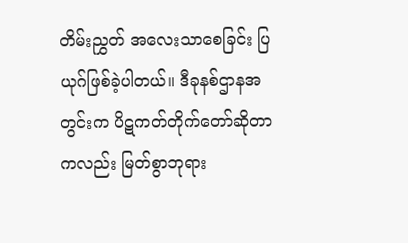တိမ်းညွှတ် အလေးသာစေခြင်း ပြယုဂ်ဖြစ်ခဲ့ပါတယ်။ ဒီခုနစ်ဌာနအတွင်းက ပိဋကတ်တိုက်တော်ဆိုတာကလည်း မြတ်စွာဘုရား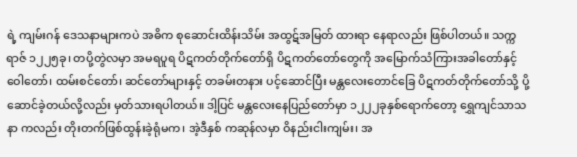ရဲ့ ကျမ်းဂန် ဒေသနာများကပဲ အဓိက စုဆောင်းထိန်းသိမ်း အထွဋ်အမြတ် ထားရာ နေရာလည်း ဖြစ်ပါတယ်။ သက္ကရာဇ် ၁၂၂၅ခု၊ တပို့တွဲလမှာ အမရပူရ ပိဋကတ်တိုက်တော်ရှိ ပိဋကတ်တော်တွေကို အမြောက်သံကြားအခါတော်နှင့် ဝေါတော်၊ ထမ်းစင်တော်၊ ဆင်တော်များနှင့် တခမ်းတနား ပင့်ဆောင်ပြီး မန္တလေးတောင်ခြေ ပိဋကတ်တိုက်တော်သို့ ပို့ဆောင်ခဲ့တယ်လို့လည်း မှတ်သားရပါတယ်။ ဒါ့ပြင် မန္တလေးနေပြည်တော်မှာ ၁၂၂၂ခုနှစ်ရောက်တော့ ရွှေကျင်သာသနာ ကလည်း တိုးတက်ဖြစ်ထွန်းခဲ့ရုံမက၊ အဲ့ဒီနှစ် ကဆုန်လမှာ ဝိနည်းငါးကျမ်း၊ အ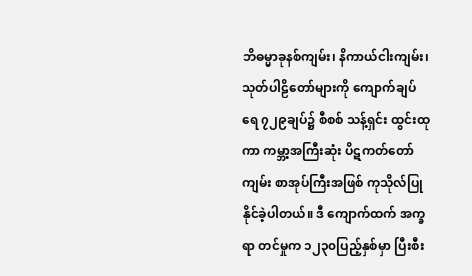ဘိဓမ္မာခုနစ်ကျမ်း၊ နိကာယ်ငါးကျမ်း၊ သုတ်ပါဠိတော်များကို ကျောက်ချပ်ရေ ၇၂၉ချပ်၌ စီစစ် သန့်ရှင်း ထွင်းထုကာ ကမ္ဘာ့အကြီးဆုံး ပိဋကတ်တော် ကျမ်း စာအုပ်ကြီးအဖြစ် ကုသိုလ်ပြုနိုင်ခဲ့ပါတယ်။ ဒီ ကျောက်ထက် အက္ခရာ တင်မှုက ၁၂၃၀ပြည့်နှစ်မှာ ပြီးစီး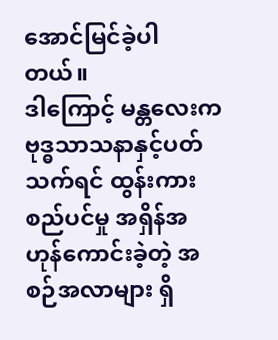အောင်မြင်ခဲ့ပါတယ်။
ဒါကြောင့် မန္တလေးက ဗုဒ္ဓသာသနာနှင့်ပတ်သက်ရင် ထွန်းကားစည်ပင်မှု အရှိန်အဟုန်ကောင်းခဲ့တဲ့ အစဉ်အလာများ ရှိ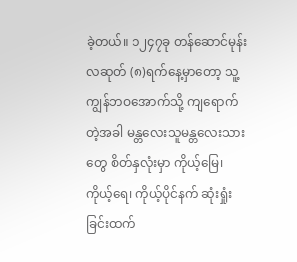ခဲ့တယ်။ ၁၂၄၇ခု တန်ဆောင်မုန်းလဆုတ် (၈)ရက်နေ့မှာတော့ သူ့ကျွန်ဘဝအောက်သို့ ကျရောက်တဲ့အခါ မန္တလေးသူမန္တလေးသားတွေ စိတ်နှလုံးမှာ ကိုယ့်မြေ၊ ကိုယ့်ရေ၊ ကိုယ့်ပိုင်နက် ဆုံးရှုံးခြင်းထက်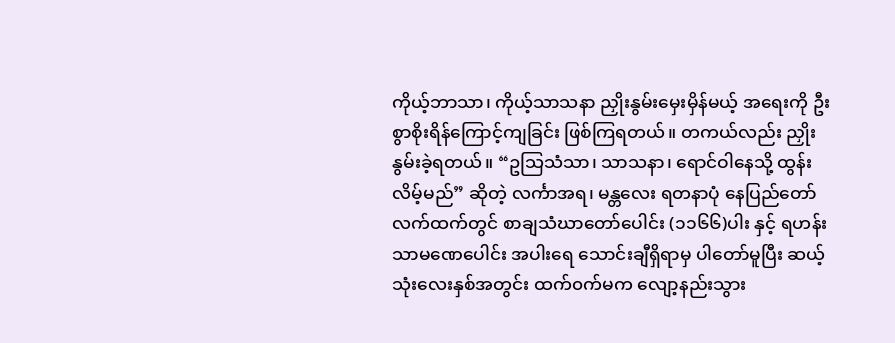ကိုယ့်ဘာသာ၊ ကိုယ့်သာသနာ ညှိုးနွမ်းမှေးမှိန်မယ့် အရေးကို ဦးစွာစိုးရိန်ကြောင့်ကျခြင်း ဖြစ်ကြရတယ်။ တကယ်လည်း ညှိုးနွမ်းခဲ့ရတယ်။ “ဥသြသံသာ၊ သာသနာ၊ ရောင်ဝါနေသို့ ထွန်းလိမ့်မည်” ဆိုတဲ့ လင်္ကာအရ၊ မန္တလေး ရတနာပုံ နေပြည်တော်လက်ထက်တွင် စာချသံဃာတော်ပေါင်း (၁၁၆၆)ပါး နှင့် ရဟန်းသာမဏေပေါင်း အပါးရေ သောင်းချီရှိရာမှ ပါတော်မူပြီး ဆယ့်သုံးလေးနှစ်အတွင်း ထက်၀က်မက လျော့နည်းသွား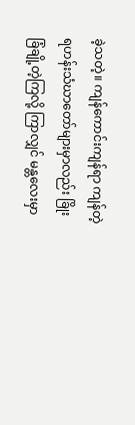ခဲ့သတဲ့။ ကျန်ကောင်းကျန်ရာ ကျန်တဲ့ ရဟန်းသံဃာတော်များမှာလည်း ခြိုးခြံချို့တဲ့ကြလို့ ကြာလျှင် မန္တလေးမှာ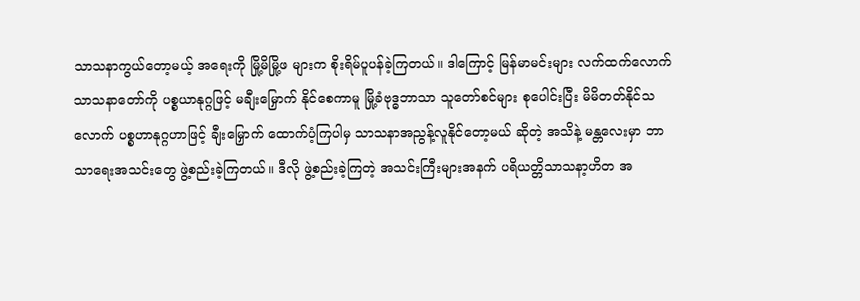သာသနာကွယ်တော့မယ့် အရေးကို မြို့မိမြို့ဖ များက စိုးရိမ်ပူပန်ခဲ့ကြတယ်။ ဒါကြောင့် မြန်မာမင်းများ လက်ထက်လောက် သာသနာတော်ကို ပစ္စယာနုဂ္ဂဖြင့် မချီးမြှောက် နိုင်စေကာမူ မြို့ခံဗုဒ္ဓဘာသာ သူတော်စင်များ စုပေါင်းပြီး မိမိတတ်နိုင်သလောက် ပစ္စဟာနုဂ္ဂဟာဖြင့် ချီးမြှောက် ထောက်ပံ့ကြပါမှ သာသနာအညွန့်လူနိုင်တော့မယ် ဆိုတဲ့ အသိနဲ့ မန္တလေးမှာ ဘာသာရေးအသင်းတွေ ဖွဲ့စည်းခဲ့ကြတယ်။ ဒီလို ဖွဲ့စည်းခဲ့ကြတဲ့ အသင်းကြီးများအနက် ပရိယတ္တိသာသနာ့ဟိတ အ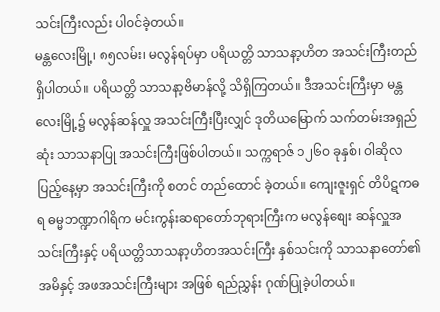သင်းကြီးလည်း ပါ၀င်ခဲ့တယ်။
မန္တလေးမြို့၊ ၈၅လမ်း၊ မလွန်ရပ်မှာ ပရိယတ္တိ သာသနာ့ဟိတ အသင်းကြီးတည်ရှိပါတယ်။ ပရိယတ္တိ သာသနာ့ဗိမာန်လို့ သိရှိကြတယ်။ ဒီအသင်းကြီးမှာ မန္တလေးမြို့၌ မလွန်ဆန်လှူ အသင်းကြီးပြီးလျှင် ဒုတိယမြောက် သက်တမ်းအရှည်ဆုံး သာသနာပြု အသင်းကြီးဖြစ်ပါတယ်။ သက္ကရာဇ် ၁၂၆ဝ ခုနှစ်၊ ဝါဆိုလပြည့်နေ့မှာ အသင်းကြီးကို စတင် တည်ထောင် ခဲ့တယ်။ ကျေးဇူးရှင် တိပိဋကဓရ ဓမ္မဘဏ္ဍာဂါရိက မင်းကွန်းဆရာတော်ဘုရားကြီးက မလွန်စျေး ဆန်လှူအသင်းကြီးနှင့် ပရိယတ္တိသာသနာ့ဟိတအသင်းကြီး နှစ်သင်းကို သာသနာတော်၏ အမိနှင့် အဖအသင်းကြီးများ အဖြစ် ရည်ညွှန်း ဂုဏ်ပြုခဲ့ပါတယ်။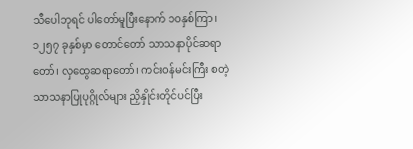သီပေါဘုရင် ပါတော်မူပြီးနောက် ၁ဝနှစ်ကြာ၊ ၁၂၅၇ ခုနှစ်မှာ တောင်တော် သာသနာပိုင်ဆရာတော်၊ လှထွေဆရာတော်၊ ကင်းဝန်မင်းကြီး စတဲ့ သာသနာပြုပုဂ္ဂိုလ်များ ညှိနှိုင်းတိုင်ပင်ပြီး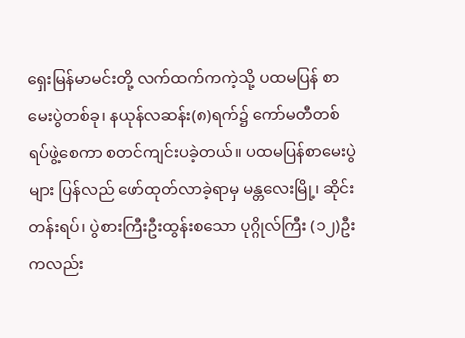ရှေးမြန်မာမင်းတို့ လက်ထက်ကကဲ့သို့ ပထမပြန် စာမေးပွဲတစ်ခု၊ နယုန်လဆန်း(၈)ရက်၌ ကော်မတီတစ်ရပ်ဖွဲ့စေကာ စတင်ကျင်းပခဲ့တယ်။ ပထမပြန်စာမေးပွဲများ ပြန်လည် ဖော်ထုတ်လာခဲ့ရာမှ မန္တလေးမြို့၊ ဆိုင်းတန်းရပ်၊ ပွဲစားကြီးဦးထွန်းစသော ပုဂ္ဂိုလ်ကြီး (၁၂)ဦးကလည်း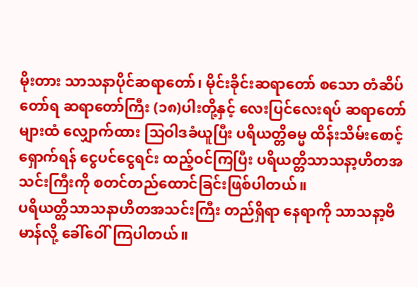မိုးတား သာသနာပိုင်ဆရာတော်၊ မိုင်းခိုင်းဆရာတော် စသော တံဆိပ်တော်ရ ဆရာတော်ကြီး (၁၈)ပါးတို့နှင့် လေးပြင်လေးရပ် ဆရာတော်များထံ လျှောက်ထား သြဝါဒခံယူပြီး ပရိယတ္တိဓမ္မ ထိန်းသိမ်းစောင့်ရှောက်ရန် ငွေပင်ငွေရင်း ထည့်ဝင်ကြပြီး ပရိယတ္တိသာသနာ့ဟိတအသင်းကြီးကို စတင်တည်ထောင်ခြင်းဖြစ်ပါတယ်။
ပရိယတ္တိသာသနာဟိတအသင်းကြီး တည်ရှိရာ နေရာကို သာသနာ့ဗိမာန်လို့ ခေါ်ဝေါ်ကြပါတယ်။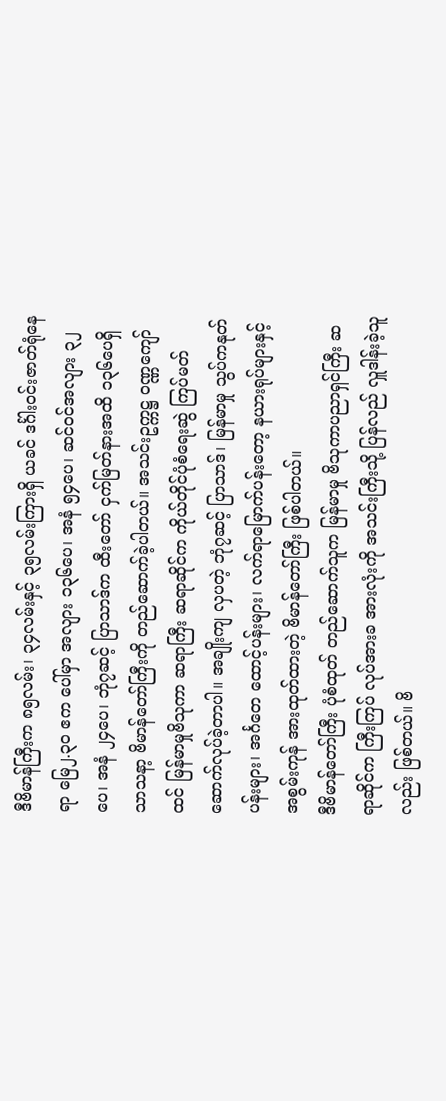ဒီဗိမာန်ကြီးက ၈၅လမ်း၊ ၃၄လမ်းနှင့် ၃၅လမ်းကြားရှိ ယခင် ဒင်္ဂါးဝင်းဇာတ်ရုံနေရာ မြေ၂.၃၀ ဧက ပေါ်မှာ အလျား ၁၃၆ပေ၊ အနံ ၅၄ပေ၊ ဆင်ဝင်အလျား ၃၂ပေ၊ အနံ ၂၄ပေ၊ ဘုံ၇ဆင့် ပြာသာဒ်က ထီးတော် ငှက်မြတ်နားအထိ ၁၃၆ပေရှိ သာသနာ့ ဗိမာန်တော်ကြီးကို တည်ဆောက်ခဲ့ပါတယ်။ အသင်းဥက္ကဋ္ဌ ဝဏ္ဏကျော်ထင် မြန်မာမှုဗိသုကာ ဆရာကြီး ဆရာဆိုင်က ကိုယ်တိုင်ပုံစံရေးဆွဲ ကြပ်မတ်ဆောက်လုပ်ခဲ့တာပါ။ အချိုးကျ လှပတဲ့ ဘုံ၇ဆင့် ပြာသာဒ်၊ မြန်မာမှု သွပ်ကနုတ်ပန်းများ၊ အင်္ဂတေ ထောင့်ပန်းများ၊ လက်ရာမြောက်ပန်းတော့ နယားရုပ်များနှင့် အစွမ်းကုန် အားထုတ်ထားတဲ့ ဗိမာန်တော်ကြီး ဖြစ်ပါတယ်။
ဒီဗိမာန်တော်ကြီး ပုံစံထုတ် တည်ဆောက်သူက မြန်မာမှု ဗိသုကာပညာရှင်ကြီး ဆရာဆိုင်က ကြီးကြပ် လုပ်အားခ အားလုံးကို အသင်းကြီးသို့ ပြန်လည် လှူဒါန်းခဲ့သူလည်း ဖြစ်တယ်။ ဗိ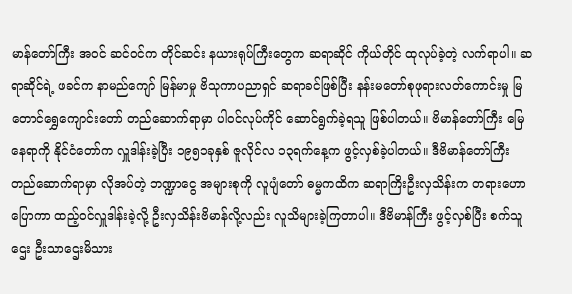မာန်တော်ကြီး အဝင် ဆင်ဝင်က တိုင်ဆင်း နယားရုပ်ကြီးတွေက ဆရာဆိုင် ကိုယ်တိုင် ထုလုပ်ခဲ့တဲ့ လက်ရာပါ။ ဆရာဆိုင်ရဲ့ ဖခင်က နာမည်ကျော် မြန်မာမှု ဗိသုကာပညာရှင် ဆရာခင်ဖြစ်ပြီး နန်းမတော်စုဖုရားလတ်ကောင်းမှု မြတောင်ရွှေကျောင်းတော် တည်ဆောက်ရာမှာ ပါ၀င်လုပ်ကိုင် ဆောင်ရွက်ခဲ့ရသူ ဖြစ်ပါတယ်။ ဗိမာန်တော်ကြီး မြေနေရာကို နိုင်ငံတော်က လှူဒါန်းခဲ့ပြီး ၁၉၅၁ခုနှစ် ဇူလိုင်လ ၁၃ရက်နေ့က ဖွင့်လှစ်ခဲ့ပါတယ်။ ဒီဗိမာန်တော်ကြီး တည်ဆောက်ရာမှာ လိုအပ်တဲ့ ဘဏ္ဍာငွေ အများစုကို လူပျံတော် ဓမ္မကထိက ဆရာကြိးဦးလှသိန်းက တရားဟောပြောကာ ထည့်ဝင်လှူဒါန်းခဲ့လို့ ဦးလှသိန်းဗိမာန်လို့လည်း လူသိများခဲ့ကြတာပါ။ ဒီဗိမာန်ကြီး ဖွင့်လှစ်ပြီး စက်သူဌေး ဦးသာဌေးမိသား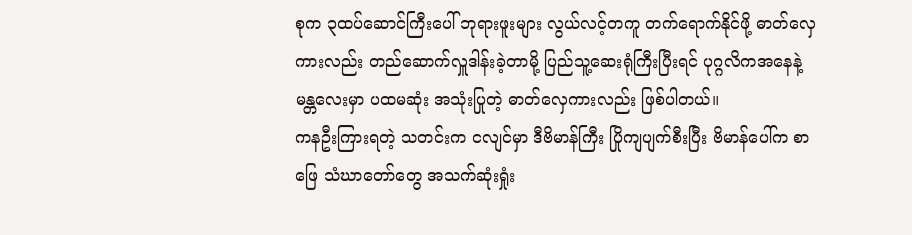စုက ၃ထပ်ဆောင်ကြီးပေါ် ဘုရားဖူးများ လွယ်လင့်တကူ တက်ရောက်နိုင်ဖို့ ဓာတ်လှေကားလည်း တည်ဆောက်လှူဒါန်းခဲ့တာမို့ ပြည်သူ့ဆေးရုံကြီးပြီးရင် ပုဂ္ဂလိကအနေနဲ့ မန္တလေးမှာ ပထမဆုံး အသုံးပြုတဲ့ ဓာတ်လှေကားလည်း ဖြစ်ပါတယ်။
ကနဦးကြားရတဲ့ သတင်းက ငလျင်မှာ ဒီဗိမာန်ကြီး ပြိုကျပျက်စီးပြီး ဗိမာန်ပေါ်က စာဖြေ သံဃာတော်တွေ အသက်ဆုံးရှုံး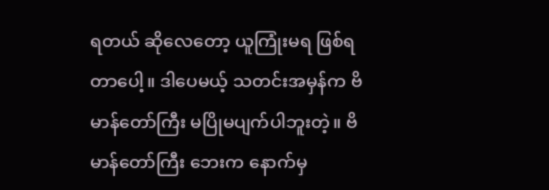ရတယ် ဆိုလေတော့ ယူကြုံးမရ ဖြစ်ရတာပေါ့။ ဒါပေမယ့် သတင်းအမှန်က ဗိမာန်တော်ကြီး မပြိုမပျက်ပါဘူးတဲ့။ ဗိမာန်တော်ကြီး ဘေးက နောက်မှ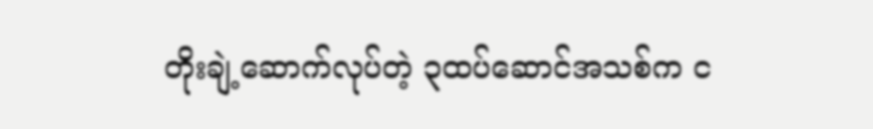တိုးချဲ့ဆောက်လုပ်တဲ့ ၃ထပ်ဆောင်အသစ်က င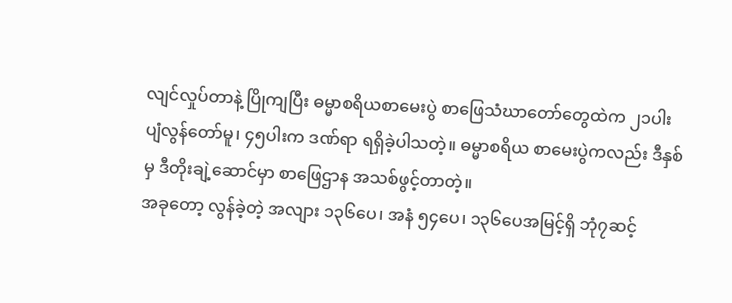လျင်လှုပ်တာနဲ့ ပြိုကျပြီး ဓမ္မာစရိယစာမေးပွဲ စာဖြေသံဃာတော်တွေထဲက ၂၁ပါး ပျံလွန်တော်မူ၊ ၄၅ပါးက ဒဏ်ရာ ရရှိခဲ့ပါသတဲ့။ ဓမ္မာစရိယ စာမေးပွဲကလည်း ဒီနှစ်မှ ဒီတိုးချဲ့ဆောင်မှာ စာဖြေဌာန အသစ်ဖွင့်တာတဲ့။
အခုတော့ လွန်ခဲ့တဲ့ အလျား ၁၃၆ပေ၊ အနံ ၅၄ပေ၊ ၁၃၆ပေအမြင့်ရှိ ဘုံ၇ဆင့်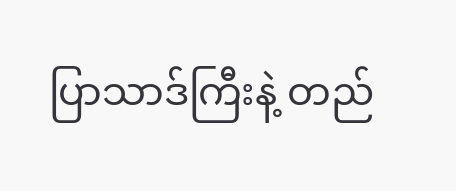ပြာသာဒ်ကြီးနဲ့ တည်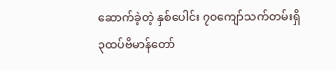ဆောက်ခဲ့တဲ့ နှစ်ပေါင်း ၇၀ကျော်သက်တမ်းရှိ ၃ထပ်ဗိမာန်တော်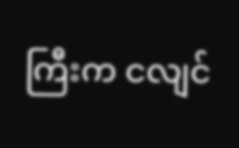ကြီးက ငလျင်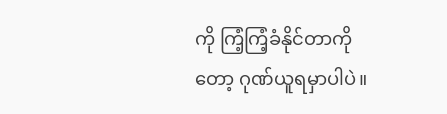ကို ကြံ့ကြံ့ခံနိုင်တာကိုတော့ ဂုဏ်ယူရမှာပါပဲ။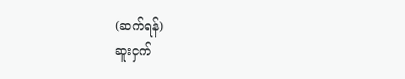(ဆက်ရန်)
ဆူးငှက်